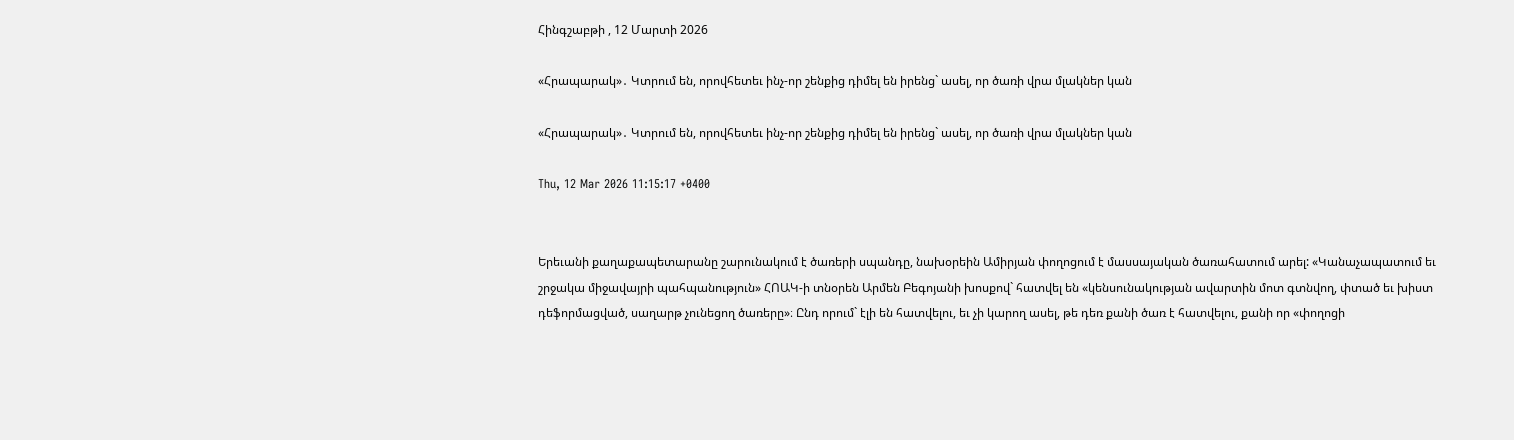Հինգշաբթի , 12 Մարտի 2026

«Հրապարակ»․ Կտրում են, որովհետեւ ինչ-որ շենքից դիմել են իրենց` ասել, որ ծառի վրա մլակներ կան

«Հրապարակ»․ Կտրում են, որովհետեւ ինչ-որ շենքից դիմել են իրենց` ասել, որ ծառի վրա մլակներ կան

Thu, 12 Mar 2026 11:15:17 +0400


Երեւանի քաղաքապետարանը շարունակում է ծառերի սպանդը, նախօրեին Ամիրյան փողոցում է մասսայական ծառահատում արել: «Կանաչապատում եւ շրջակա միջավայրի պահպանություն» ՀՈԱԿ-ի տնօրեն Արմեն Բեգոյանի խոսքով` հատվել են «կենսունակության ավարտին մոտ գտնվող, փտած եւ խիստ դեֆորմացված, սաղարթ չունեցող ծառերը»։ Ընդ որում` էլի են հատվելու, եւ չի կարող ասել, թե դեռ քանի ծառ է հատվելու, քանի որ «փողոցի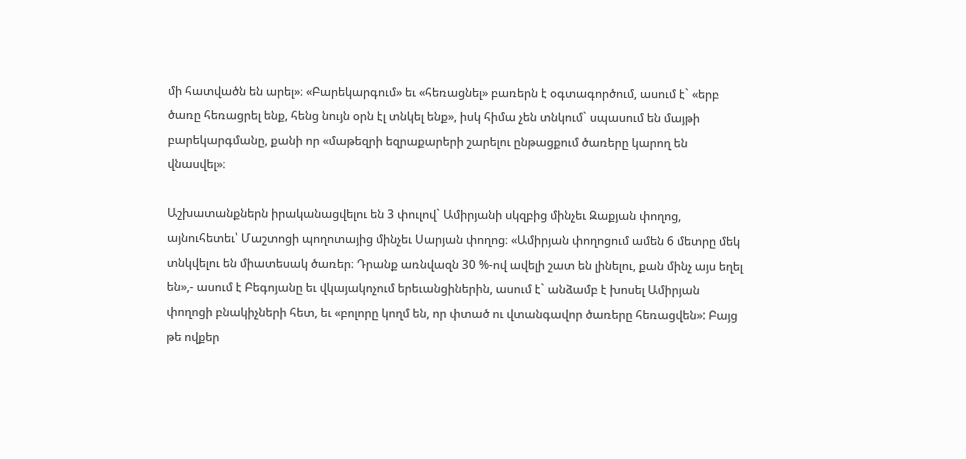մի հատվածն են արել»։ «Բարեկարգում» եւ «հեռացնել» բառերն է օգտագործում, ասում է` «երբ ծառը հեռացրել ենք, հենց նույն օրն էլ տնկել ենք», իսկ հիմա չեն տնկում` սպասում են մայթի բարեկարգմանը, քանի որ «մաթեզրի եզրաքարերի շարելու ընթացքում ծառերը կարող են վնասվել»։

Աշխատանքներն իրականացվելու են 3 փուլով` Ամիրյանի սկզբից մինչեւ Զաքյան փողոց, այնուհետեւ՝ Մաշտոցի պողոտայից մինչեւ Սարյան փողոց։ «Ամիրյան փողոցում ամեն 6 մետրը մեկ տնկվելու են միատեսակ ծառեր։ Դրանք առնվազն 30 %-ով ավելի շատ են լինելու, քան մինչ այս եղել են»,- ասում է Բեգոյանը եւ վկայակոչում երեւանցիներին, ասում է` անձամբ է խոսել Ամիրյան փողոցի բնակիչների հետ, եւ «բոլորը կողմ են, որ փտած ու վտանգավոր ծառերը հեռացվեն»: Բայց թե ովքեր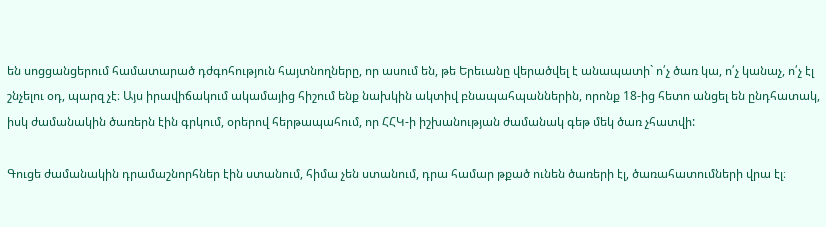են սոցցանցերում համատարած դժգոհություն հայտնողները, որ ասում են, թե Երեւանը վերածվել է անապատի` ո՛չ ծառ կա, ո՛չ կանաչ, ո՛չ էլ շնչելու օդ, պարզ չէ։ Այս իրավիճակում ակամայից հիշում ենք նախկին ակտիվ բնապահպաններին, որոնք 18-ից հետո անցել են ընդհատակ, իսկ ժամանակին ծառերն էին գրկում, օրերով հերթապահում, որ ՀՀԿ-ի իշխանության ժամանակ գեթ մեկ ծառ չհատվի:

Գուցե ժամանակին դրամաշնորհներ էին ստանում, հիմա չեն ստանում, դրա համար թքած ունեն ծառերի էլ, ծառահատումների վրա էլ։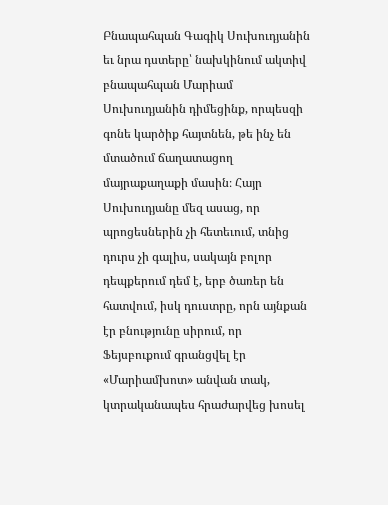Բնապահպան Գագիկ Սուխուդյանին եւ նրա դստերը՝ նախկինում ակտիվ բնապահպան Մարիամ Սուխուդյանին դիմեցինք, որպեսզի գոնե կարծիք հայտնեն, թե ինչ են մտածում ճաղատացող մայրաքաղաքի մասին։ Հայր Սուխուդյանը մեզ ասաց, որ պրոցեսներին չի հետեւում, տնից դուրս չի գալիս, սակայն բոլոր դեպքերում դեմ է, երբ ծառեր են հատվում, իսկ դուստրը, որն այնքան էր բնությունը սիրում, որ Ֆեյսբուքում գրանցվել էր «Մարիամխոտ» անվան տակ, կտրականապես հրաժարվեց խոսել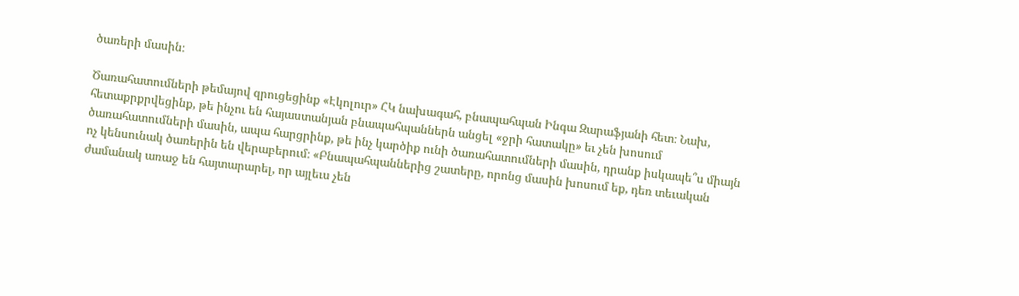ծառերի մասին։

Ծառահատումների թեմայով զրուցեցինք «Էկոլուր» ՀԿ նախագահ, բնապահպան Ինգա Զարաֆյանի հետ։ Նախ, հետաքրքրվեցինք, թե ինչու են հայաստանյան բնապահպաններն անցել «ջրի հատակը» եւ չեն խոսում ծառահատումների մասին, ապա հարցրինք, թե ինչ կարծիք ունի ծառահատումների մասին, դրանք իսկապե՞ս միայն ոչ կենսունակ ծառերին են վերաբերում։ «Բնապահպաններից շատերը, որոնց մասին խոսում եք, դեռ տեւական ժամանակ առաջ են հայտարարել, որ այլեւս չեն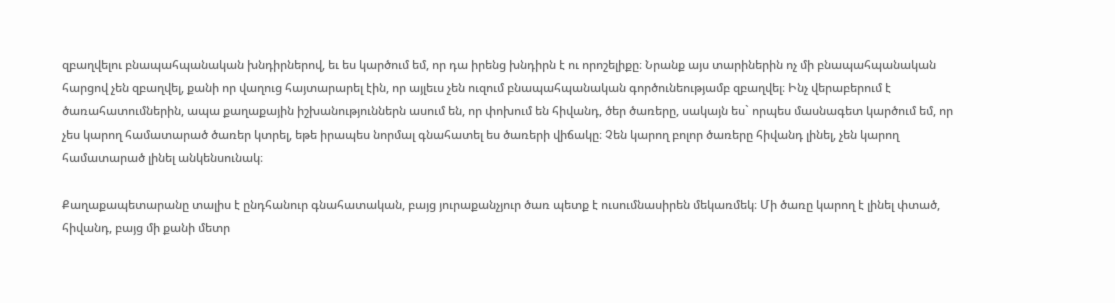զբաղվելու բնապահպանական խնդիրներով, եւ ես կարծում եմ, որ դա իրենց խնդիրն է ու որոշելիքը։ Նրանք այս տարիներին ոչ մի բնապահպանական հարցով չեն զբաղվել, քանի որ վաղուց հայտարարել էին, որ այլեւս չեն ուզում բնապահպանական գործունեությամբ զբաղվել։ Ինչ վերաբերում է ծառահատումներին, ապա քաղաքային իշխանություններն ասում են, որ փոխում են հիվանդ, ծեր ծառերը, սակայն ես` որպես մասնագետ կարծում եմ, որ չես կարող համատարած ծառեր կտրել, եթե իրապես նորմալ գնահատել ես ծառերի վիճակը։ Չեն կարող բոլոր ծառերը հիվանդ լինել, չեն կարող համատարած լինել անկենսունակ։

Քաղաքապետարանը տալիս է ընդհանուր գնահատական, բայց յուրաքանչյուր ծառ պետք է ուսումնասիրեն մեկառմեկ։ Մի ծառը կարող է լինել փտած, հիվանդ, բայց մի քանի մետր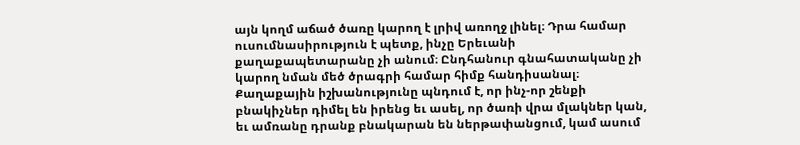այն կողմ աճած ծառը կարող է լրիվ առողջ լինել։ Դրա համար ուսումնասիրություն է պետք, ինչը Երեւանի քաղաքապետարանը չի անում։ Ընդհանուր գնահատականը չի կարող նման մեծ ծրագրի համար հիմք հանդիսանալ։ Քաղաքային իշխանությունը պնդում է, որ ինչ-որ շենքի բնակիչներ դիմել են իրենց եւ ասել, որ ծառի վրա մլակներ կան, եւ ամռանը դրանք բնակարան են ներթափանցում, կամ ասում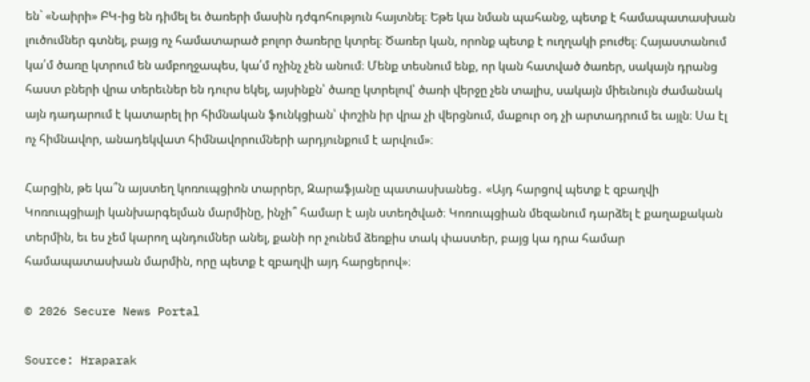են` «Նաիրի» ԲԿ-ից են դիմել եւ ծառերի մասին դժգոհություն հայտնել։ Եթե կա նման պահանջ, պետք է համապատասխան լուծումներ գտնել, բայց ոչ համատարած բոլոր ծառերը կտրել։ Ծառեր կան, որոնք պետք է ուղղակի բուժել։ Հայաստանում կա՛մ ծառը կտրում են ամբողջապես, կա՛մ ոչինչ չեն անում։ Մենք տեսնում ենք, որ կան հատված ծառեր, սակայն դրանց հաստ բների վրա տերեւներ են դուրս եկել, այսինքն՝ ծառը կտրելով՝ ծառի վերջը չեն տալիս, սակայն միեւնույն ժամանակ այն դադարում է կատարել իր հիմնական ֆունկցիան՝ փոշին իր վրա չի վերցնում, մաքուր օդ չի արտադրում եւ այլն։ Սա էլ ոչ հիմնավոր, անադեկվատ հիմնավորումների արդյունքում է արվում»։

Հարցին, թե կա՞ն այստեղ կոռուպցիոն տարրեր, Զարաֆյանը պատասխանեց․ «Այդ հարցով պետք է զբաղվի Կոռուպցիայի կանխարգելման մարմինը, ինչի՞ համար է այն ստեղծված։ Կոռուպցիան մեզանում դարձել է քաղաքական տերմին, եւ ես չեմ կարող պնդումներ անել, քանի որ չունեմ ձեռքիս տակ փաստեր, բայց կա դրա համար համապատասխան մարմին, որը պետք է զբաղվի այդ հարցերով»։

© 2026 Secure News Portal

Source: Hraparak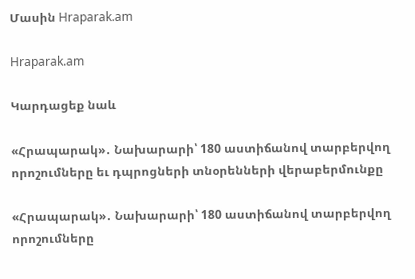Մասին Hraparak.am

Hraparak.am

Կարդացեք նաև

«Հրապարակ»․ Նախարարի՝ 180 աստիճանով տարբերվող որոշումները եւ դպրոցների տնօրենների վերաբերմունքը

«Հրապարակ»․ Նախարարի՝ 180 աստիճանով տարբերվող որոշումները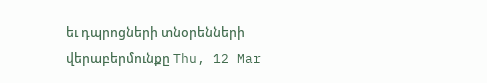եւ դպրոցների տնօրենների վերաբերմունքը Thu, 12 Mar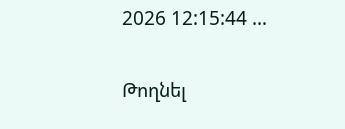2026 12:15:44 …

Թողնել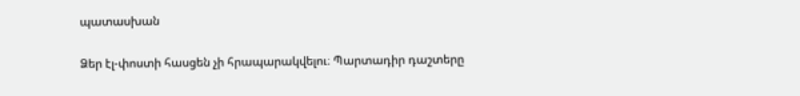պատասխան

Ձեր էլ-փոստի հասցեն չի հրապարակվելու։ Պարտադիր դաշտերը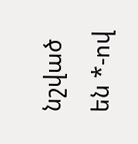նշված են *-ով